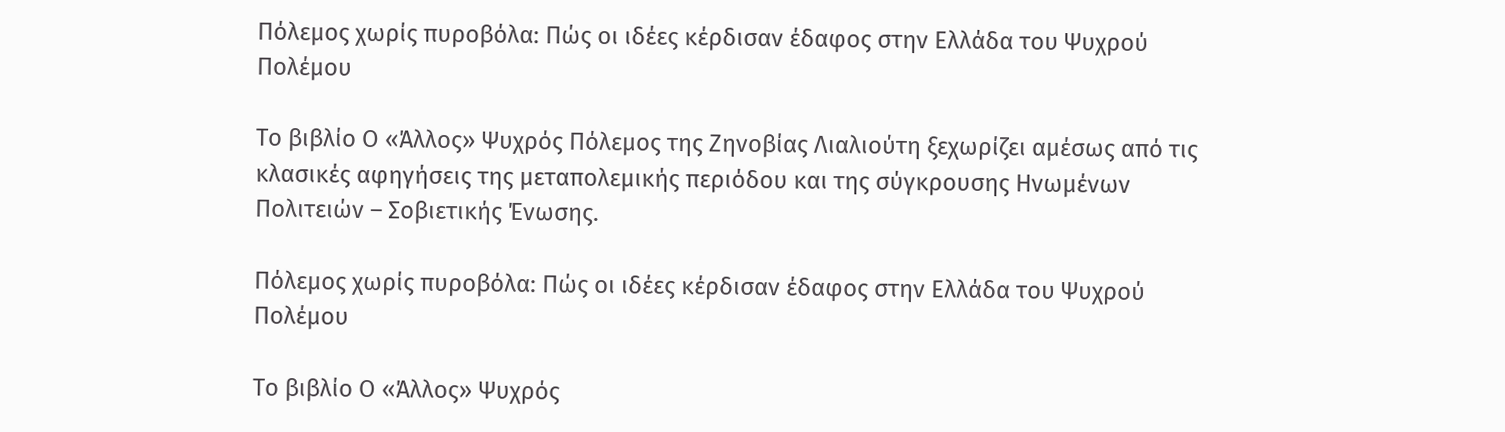Πόλεμος χωρίς πυροβόλα: Πώς οι ιδέες κέρδισαν έδαφος στην Ελλάδα του Ψυχρού Πολέμου

Το βιβλίο Ο «Άλλος» Ψυχρός Πόλεμος της Ζηνοβίας Λιαλιούτη ξεχωρίζει αμέσως από τις κλασικές αφηγήσεις της μεταπολεμικής περιόδου και της σύγκρουσης Ηνωμένων Πολιτειών – Σοβιετικής Ένωσης.

Πόλεμος χωρίς πυροβόλα: Πώς οι ιδέες κέρδισαν έδαφος στην Ελλάδα του Ψυχρού Πολέμου

Το βιβλίο Ο «Άλλος» Ψυχρός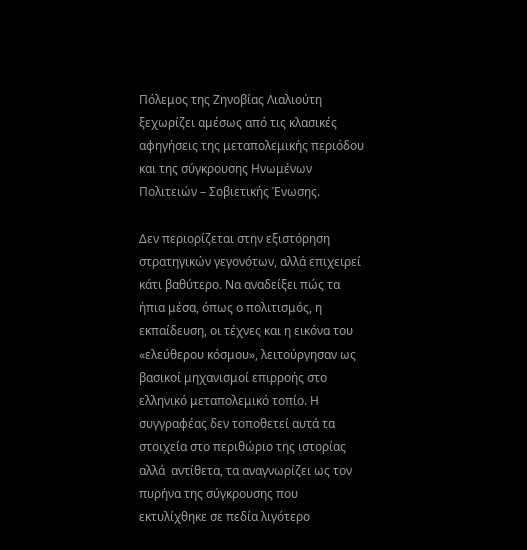Πόλεμος της Ζηνοβίας Λιαλιούτη ξεχωρίζει αμέσως από τις κλασικές αφηγήσεις της μεταπολεμικής περιόδου και της σύγκρουσης Ηνωμένων Πολιτειών – Σοβιετικής Ένωσης.

Δεν περιορίζεται στην εξιστόρηση στρατηγικών γεγονότων, αλλά επιχειρεί κάτι βαθύτερο. Να αναδείξει πώς τα ήπια μέσα, όπως ο πολιτισμός, η εκπαίδευση, οι τέχνες και η εικόνα του «ελεύθερου κόσμου», λειτούργησαν ως βασικοί μηχανισμοί επιρροής στο ελληνικό μεταπολεμικό τοπίο. Η συγγραφέας δεν τοποθετεί αυτά τα στοιχεία στο περιθώριο της ιστορίας αλλά  αντίθετα, τα αναγνωρίζει ως τον πυρήνα της σύγκρουσης που εκτυλίχθηκε σε πεδία λιγότερο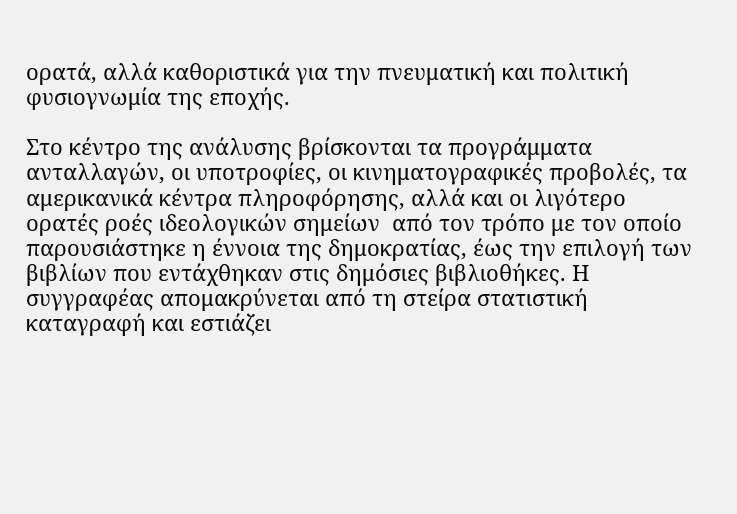ορατά, αλλά καθοριστικά για την πνευματική και πολιτική φυσιογνωμία της εποχής.

Στο κέντρο της ανάλυσης βρίσκονται τα προγράμματα ανταλλαγών, οι υποτροφίες, οι κινηματογραφικές προβολές, τα αμερικανικά κέντρα πληροφόρησης, αλλά και οι λιγότερο ορατές ροές ιδεολογικών σημείων  από τον τρόπο με τον οποίο παρουσιάστηκε η έννοια της δημοκρατίας, έως την επιλογή των βιβλίων που εντάχθηκαν στις δημόσιες βιβλιοθήκες. Η συγγραφέας απομακρύνεται από τη στείρα στατιστική καταγραφή και εστιάζει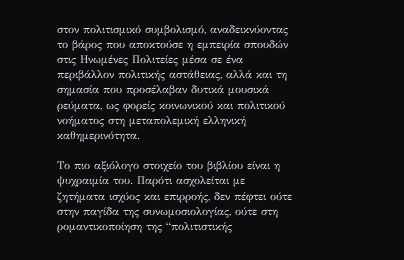στον πολιτισμικό συμβολισμό, αναδεικνύοντας το βάρος που αποκτούσε η εμπειρία σπουδών στις Ηνωμένες Πολιτείες μέσα σε ένα περιβάλλον πολιτικής αστάθειας, αλλά και τη σημασία που προσέλαβαν δυτικά μουσικά ρεύματα, ως φορείς κοινωνικού και πολιτικού νοήματος στη μεταπολεμική ελληνική καθημερινότητα.

Το πιο αξιόλογο στοιχείο του βιβλίου είναι η ψυχραιμία του. Παρότι ασχολείται με ζητήματα ισχύος και επιρροής, δεν πέφτει ούτε στην παγίδα της συνωμοσιολογίας, ούτε στη ρομαντικοποίηση της “πολιτιστικής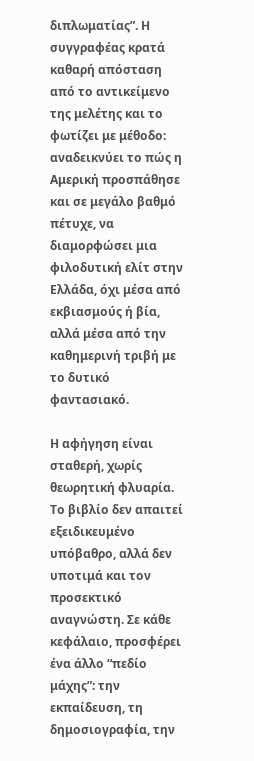διπλωματίας”. Η συγγραφέας κρατά καθαρή απόσταση από το αντικείμενο της μελέτης και το φωτίζει με μέθοδο: αναδεικνύει το πώς η Αμερική προσπάθησε και σε μεγάλο βαθμό πέτυχε, να διαμορφώσει μια φιλοδυτική ελίτ στην Ελλάδα, όχι μέσα από εκβιασμούς ή βία, αλλά μέσα από την καθημερινή τριβή με το δυτικό φαντασιακό.

Η αφήγηση είναι σταθερή, χωρίς θεωρητική φλυαρία. Το βιβλίο δεν απαιτεί εξειδικευμένο υπόβαθρο, αλλά δεν υποτιμά και τον προσεκτικό αναγνώστη. Σε κάθε κεφάλαιο, προσφέρει ένα άλλο “πεδίο μάχης”: την εκπαίδευση, τη δημοσιογραφία, την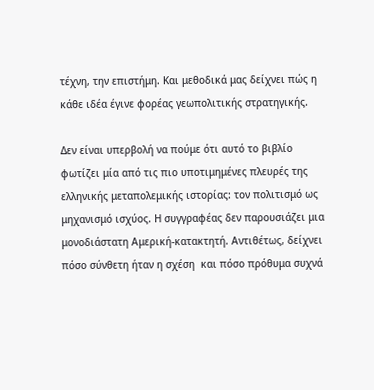τέχνη, την επιστήμη. Και μεθοδικά μας δείχνει πώς η κάθε ιδέα έγινε φορέας γεωπολιτικής στρατηγικής.

Δεν είναι υπερβολή να πούμε ότι αυτό το βιβλίο φωτίζει μία από τις πιο υποτιμημένες πλευρές της ελληνικής μεταπολεμικής ιστορίας: τον πολιτισμό ως μηχανισμό ισχύος. Η συγγραφέας δεν παρουσιάζει μια μονοδιάστατη Αμερική-κατακτητή. Αντιθέτως, δείχνει πόσο σύνθετη ήταν η σχέση  και πόσο πρόθυμα συχνά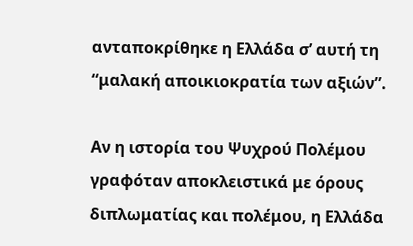ανταποκρίθηκε η Ελλάδα σ’ αυτή τη “μαλακή αποικιοκρατία των αξιών”.

Αν η ιστορία του Ψυχρού Πολέμου γραφόταν αποκλειστικά με όρους διπλωματίας και πολέμου, η Ελλάδα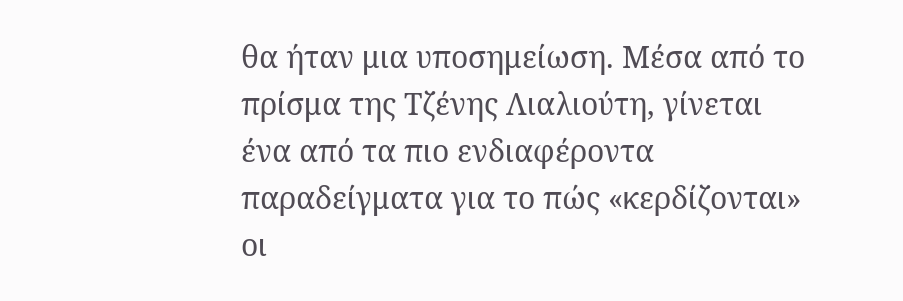θα ήταν μια υποσημείωση. Μέσα από το πρίσμα της Τζένης Λιαλιούτη, γίνεται ένα από τα πιο ενδιαφέροντα παραδείγματα για το πώς «κερδίζονται» οι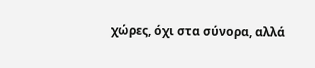χώρες, όχι στα σύνορα, αλλά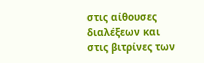στις αίθουσες διαλέξεων και στις βιτρίνες των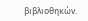βιβλιοθηκών.